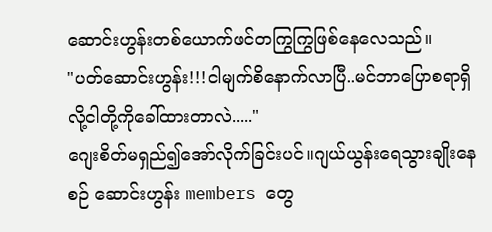ဆောင်းဟွန်းတစ်ယောက်ဖင်တကြွကြွဖြစ်နေလေသည်။
"ပတ်ဆောင်းဟွန်း!!!ငါမျက်စိနောက်လာပြီ..မင်ဘာပြောစရာရှိလို့ငါတို့ကိုခေါ်ထားတာလဲ....."
ဂျေးစိတ်မရှည်၍အော်လိုက်ခြင်းပင်။ဂျယ်ယွန်းရေသွားချိုးနေစဉ် ဆောင်းဟွန်း members တွေ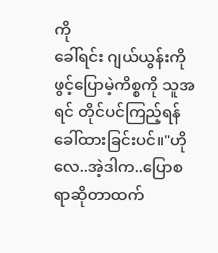ကို
ခေါ်ရင်း ဂျယ်ယွန်းကိုဖွင့်ပြောမဲ့ကိစ္စကို သူအရင် တိုင်ပင်ကြည့်ရန် ခေါ်ထားခြင်းပင်။"ဟိုလေ..အဲ့ဒါက..ပြောစရာဆိုတာထက်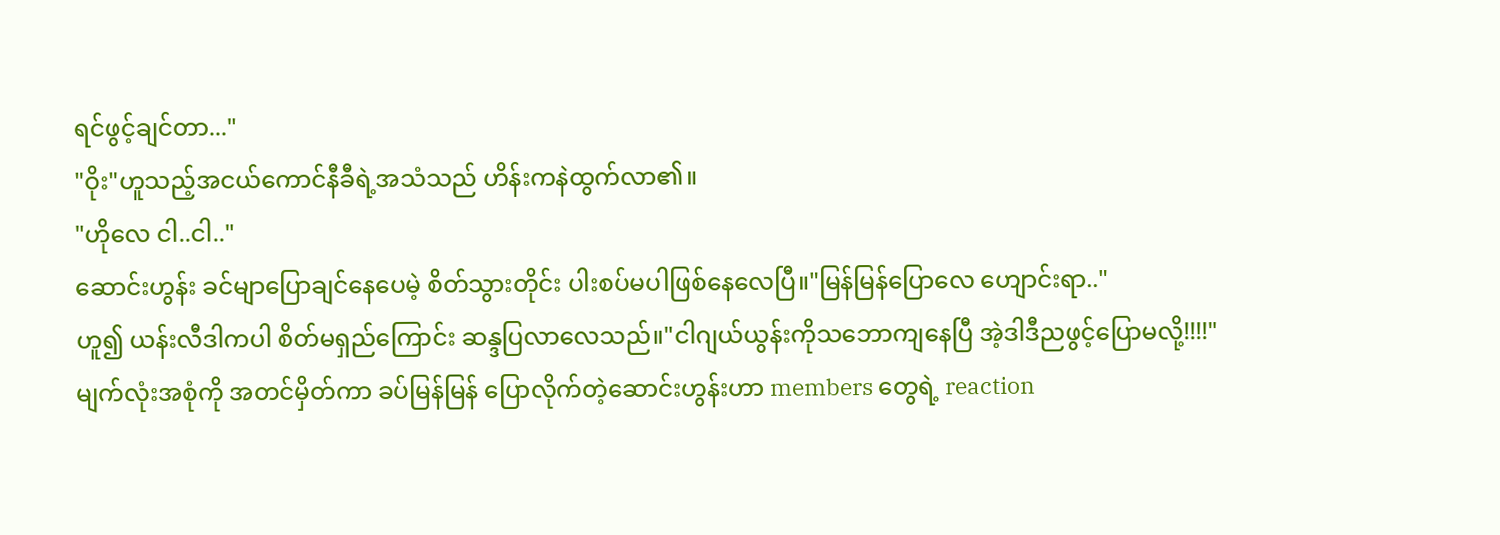ရင်ဖွင့်ချင်တာ..."
"ဝိုး"ဟူသည့်အငယ်ကောင်နီခီရဲ့အသံသည် ဟိန်းကနဲထွက်လာ၏။
"ဟိုလေ ငါ..ငါ.."
ဆောင်းဟွန်း ခင်မျာပြောချင်နေပေမဲ့ စိတ်သွားတိုင်း ပါးစပ်မပါဖြစ်နေလေပြီ။"မြန်မြန်ပြောလေ ဟျောင်းရာ.."
ဟူ၍ ယန်းလီဒါကပါ စိတ်မရှည်ကြောင်း ဆန္ဒပြလာလေသည်။"ငါဂျယ်ယွန်းကိုသဘောကျနေပြီ အဲ့ဒါဒီညဖွင့်ပြောမလို့!!!!"
မျက်လုံးအစုံကို အတင်မှိတ်ကာ ခပ်မြန်မြန် ပြောလိုက်တဲ့ဆောင်းဟွန်းဟာ members တွေရဲ့ reaction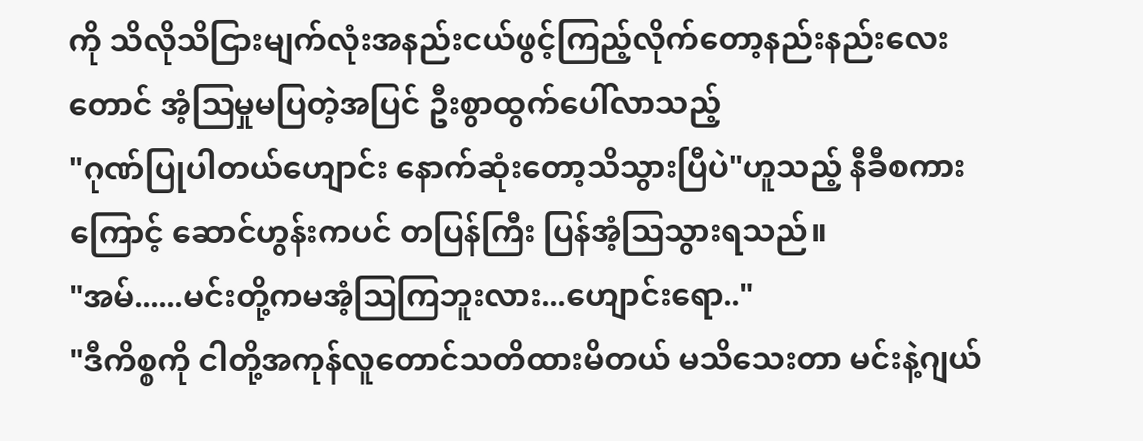ကို သိလိုသိငြားမျက်လုံးအနည်းငယ်ဖွင့်ကြည့်လိုက်တော့နည်းနည်းလေးတောင် အံ့ဩမှုမပြတဲ့အပြင် ဦးစွာထွက်ပေါ်လာသည့်
"ဂုဏ်ပြုပါတယ်ဟျောင်း နောက်ဆုံးတော့သိသွားပြီပဲ"ဟူသည့် နီခီစကားကြောင့် ဆောင်ဟွန်းကပင် တပြန်ကြီး ပြန်အံ့ဩသွားရသည်။
"အမ်......မင်းတို့ကမအံ့ဩကြဘူးလား...ဟျောင်းရော.."
"ဒီကိစ္စကို ငါတို့အကုန်လူတောင်သတိထားမိတယ် မသိသေးတာ မင်းနဲ့ဂျယ်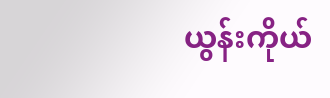ယွန်းကိုယ်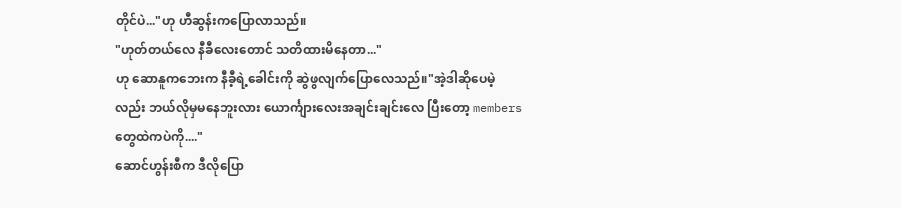တိုင်ပဲ..."ဟု ဟီဆွန်းကပြောလာသည်။
"ဟုတ်တယ်လေ နီခီလေးတောင် သတိထားမိနေတာ..."
ဟု ဆောနူကဘေးက နီခီ့ရဲ့ခေါင်းကို ဆွဲဖွလျက်ပြောလေသည်။"အဲ့ဒါဆိုပေမဲ့လည်း ဘယ်လိုမှမနေဘူးလား ယောင်္ကျားလေးအချင်းချင်းလေ ပြီးတော့ members တွေထဲကပဲကို...."
ဆောင်ဟွန်းစီက ဒီလိုပြော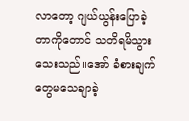လာတော့ ဂျယ်ယွန်းပြောခဲ့တာကိုတောင် သတိရမိသွားသေးသည်။အော် ခံစားချက်တွေမသေချာခဲ့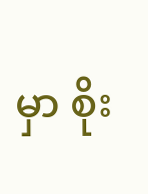မှာ စိုး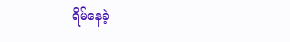ရိမ်နေခဲ့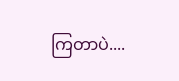ကြတာပဲ....